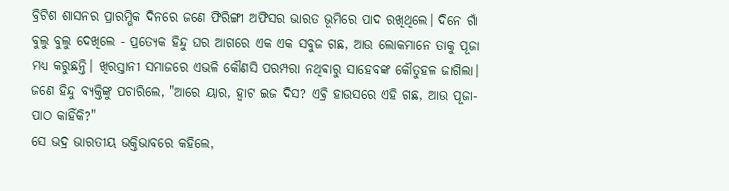ବ୍ରିଟିଶ ଶାସନର ପ୍ରାରମ୍ଭିକ ଦିନରେ ଜଣେ ଫିରିଙ୍ଗୀ ଅଫିସର ଭାରତ ଭୂମିରେ ପାଦ ରଖିଥିଲେ। ଦିନେ ଗାଁ ବୁଲୁ ବୁଲୁ ଦେଖିଲେ - ପ୍ରତ୍ୟେକ ହିନ୍ଦୁ ଘର ଆଗରେ ଏକ ଏକ ସବୁଜ ଗଛ, ଆଉ ଲୋକମାନେ ତାକୁ ପୂଜା ମଧ୍ୟ କରୁଛନ୍ତି। ଖିରସ୍ତାନୀ ସମାଜରେ ଏଭଳି କୌଣସି ପରମ୍ପରା ନଥିଵାରୁ ସାହେବଙ୍କ କୌତୁହଳ ଜାଗିଲା। ଜଣେ ହିନ୍ଦୁ ବ୍ୟକ୍ତିଙ୍କୁ ପଚାରିଲେ, "ଆରେ ୟାର, ହ୍ୱାଟ ଇଜ ଦିସ? ଏଵ୍ରି ହାଉସରେ ଏହି ଗଛ, ଆଉ ପୂଜା-ପାଠ କାହିଁକି?"
ସେ ଭଦ୍ର ଭାରତୀୟ ଭକ୍ତିଭାବରେ କହିଲେ,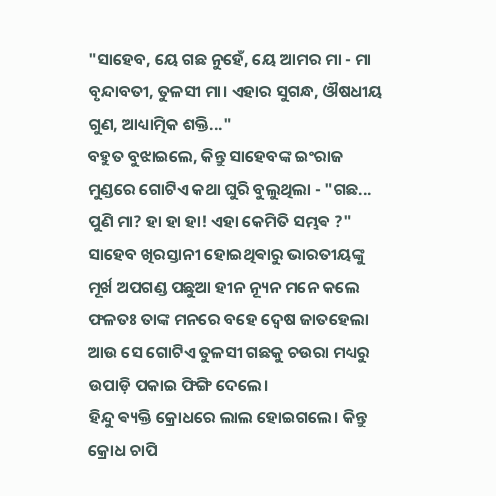"ସାହେବ, ୟେ ଗଛ ନୁହେଁ, ୟେ ଆମର ମା - ମା ବୃନ୍ଦାବତୀ, ତୁଳସୀ ମା। ଏହାର ସୁଗନ୍ଧ, ଔଷଧୀୟ ଗୁଣ, ଆଧ୍ୟାତ୍ମିକ ଶକ୍ତି..."
ବହୁତ ବୁଝାଇଲେ, କିନ୍ତୁ ସାହେବଙ୍କ ଇଂରାଜ ମୁଣ୍ଡରେ ଗୋଟିଏ କଥା ଘୁରି ବୁଲୁଥିଲା - "ଗଛ... ପୁଣି ମା? ହା ହା ହା! ଏହା କେମିତି ସମ୍ଭଵ ?"
ସାହେବ ଖିରସ୍ତାନୀ ହୋଇଥିଵାରୁ ଭାରତୀୟଙ୍କୁ ମୂର୍ଖ ଅପଗଣ୍ଡ ପଛୁଆ ହୀନ ନ୍ୟୂନ ମନେ କଲେ ଫଳତଃ ତାଙ୍କ ମନରେ ବହେ ଦ୍ବେଷ ଜାତହେଲା ଆଉ ସେ ଗୋଟିଏ ତୁଳସୀ ଗଛକୁ ଚଉରା ମଧ୍ୟରୁ ଉପାଡ଼ି ପକାଇ ଫିଙ୍ଗି ଦେଲେ।
ହିନ୍ଦୁ ଵ୍ୟକ୍ତି କ୍ରୋଧରେ ଲାଲ ହୋଇଗଲେ। କିନ୍ତୁ କ୍ରୋଧ ଚାପି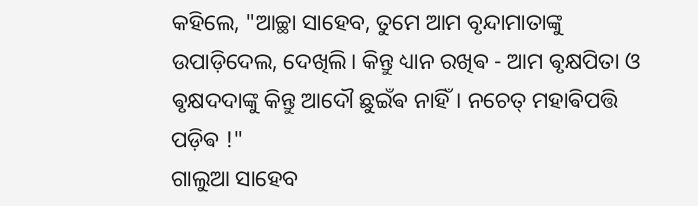କହିଲେ, "ଆଚ୍ଛା ସାହେବ, ତୁମେ ଆମ ବୃନ୍ଦାମାତାଙ୍କୁ ଉପାଡ଼ିଦେଲ, ଦେଖିଲି। କିନ୍ତୁ ଧ୍ୟାନ ରଖିଵ - ଆମ ଵୃକ୍ଷପିତା ଓ ଵୃକ୍ଷଦଦାଙ୍କୁ କିନ୍ତୁ ଆଦୌ ଛୁଇଁଵ ନାହିଁ। ନଚେତ୍ ମହାଵିପତ୍ତି ପଡ଼ିଵ !"
ଗାଲୁଆ ସାହେବ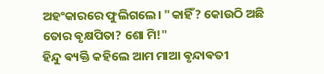ଅହଂକାରରେ ଫୁଲିଗଲେ। "କାହିଁ? କୋଉଠି ଅଛି ତୋର ଵୃକ୍ଷପିତା? ଶୋ ମି!"
ହିନ୍ଦୁ ଵ୍ୟକ୍ତି କହିଲେ ଆମ ମାଆ ଵୃନ୍ଦାଵତୀ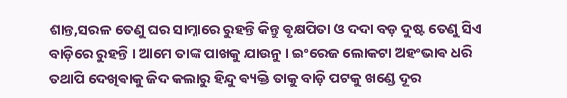ଶାନ୍ତ,ସରଳ ତେଣୁ ଘର ସାମ୍ନାରେ ରୁହନ୍ତି କିନ୍ତୁ ଵୃକ୍ଷପିତା ଓ ଦଦା ବଡ଼ ଦୁଷ୍ଟ ତେଣୁ ସିଏ ବାଡ଼ିରେ ରୁହନ୍ତି । ଆମେ ତାଙ୍କ ପାଖକୁ ଯାଉନୁ । ଇଂରେଜ ଲୋକଟା ଅହଂଭାଵ ଧରି ତଥାପି ଦେଖିଵାକୁ ଜିଦ କଲାରୁ ହିନ୍ଦୁ ଵ୍ୟକ୍ତି ତାକୁ ବାଡ଼ି ପଟକୁ ଖଣ୍ଡେ ଦୂର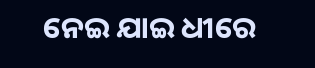ନେଇ ଯାଇ ଧୀରେ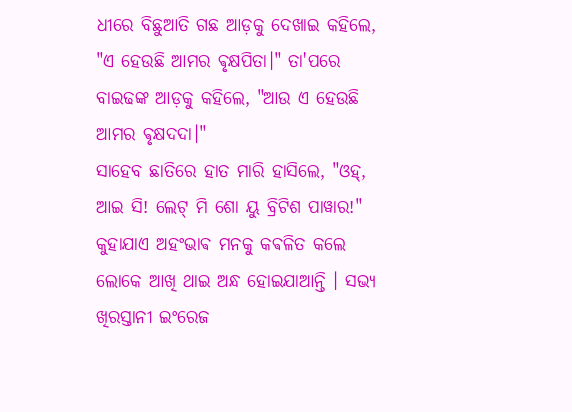ଧୀରେ ବିଛୁଆତି ଗଛ ଆଡ଼କୁ ଦେଖାଇ କହିଲେ, "ଏ ହେଉଛି ଆମର ଵୃକ୍ଷପିତା।" ତା'ପରେ ବାଇଢଙ୍କ ଆଡ଼କୁ କହିଲେ, "ଆଉ ଏ ହେଉଛି ଆମର ଵୃକ୍ଷଦଦା।"
ସାହେବ ଛାତିରେ ହାତ ମାରି ହାସିଲେ, "ଓହ୍, ଆଇ ସି! ଲେଟ୍ ମି ଶୋ ୟୁ ବ୍ରିଟିଶ ପାୱାର!"
କୁହାଯାଏ ଅହଂଭାଵ ମନକୁ କଵଳିତ କଲେ ଲୋକେ ଆଖି ଥାଇ ଅନ୍ଧ ହୋଇଯାଆନ୍ତି । ସଭ୍ୟ ଖିରସ୍ତାନୀ ଇଂରେଜ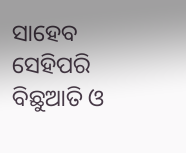ସାହେବ
ସେହିପରି ବିଛୁଆତି ଓ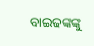ବାଇଢଙ୍କଙ୍କୁ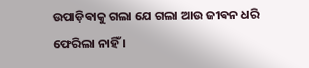ଉପାଡ଼ିଵାକୁ ଗଲା ଯେ ଗଲା ଆଉ ଜୀଵନ ଧରି ଫେରିଲା ନାହିଁ ।